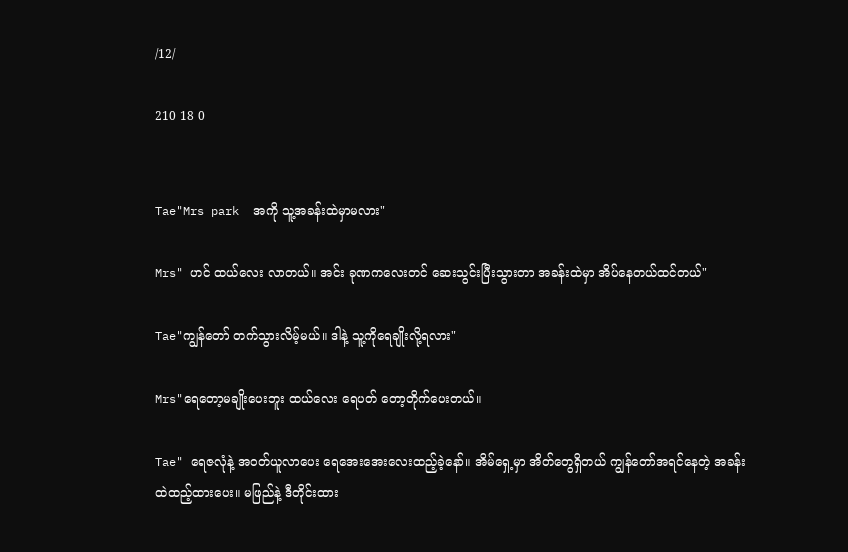/12/

210 18 0


Tae"Mrs park  အကို သူ့အခန်းထဲမှာမလား"

Mrs" ဟင် ထယ်လေး လာတယ်။ အင်း ခုဏကလေးတင် ဆေးသွင်းပြီးသွားတာ အခန်းထဲမှာ အိပ်နေတယ်ထင်တယ်"

Tae"ကျွန်တော် တက်သွားလိမ့်မယ်။ ဒါနဲ့ သူ့ကိုရေချိုးလို့ရလား"

Mrs"ရေတော့မချိုးပေးဘူး ထယ်လေး ရေပတ် တော့တိုက်ပေးတယ်။

Tae" ရေဇလုံနဲ့ အဝတ်ယူလာပေး ရေအေးအေးလေးထည့်ခဲ့နော်။ အိမ်ရှေ့မှာ အိတ်တွေရှိတယ် ကျွန်တော်အရင်နေတဲ့ အခန်းထဲထည့်ထားပေး။ မဖြည်နဲ့ ဒီတိုင်းထား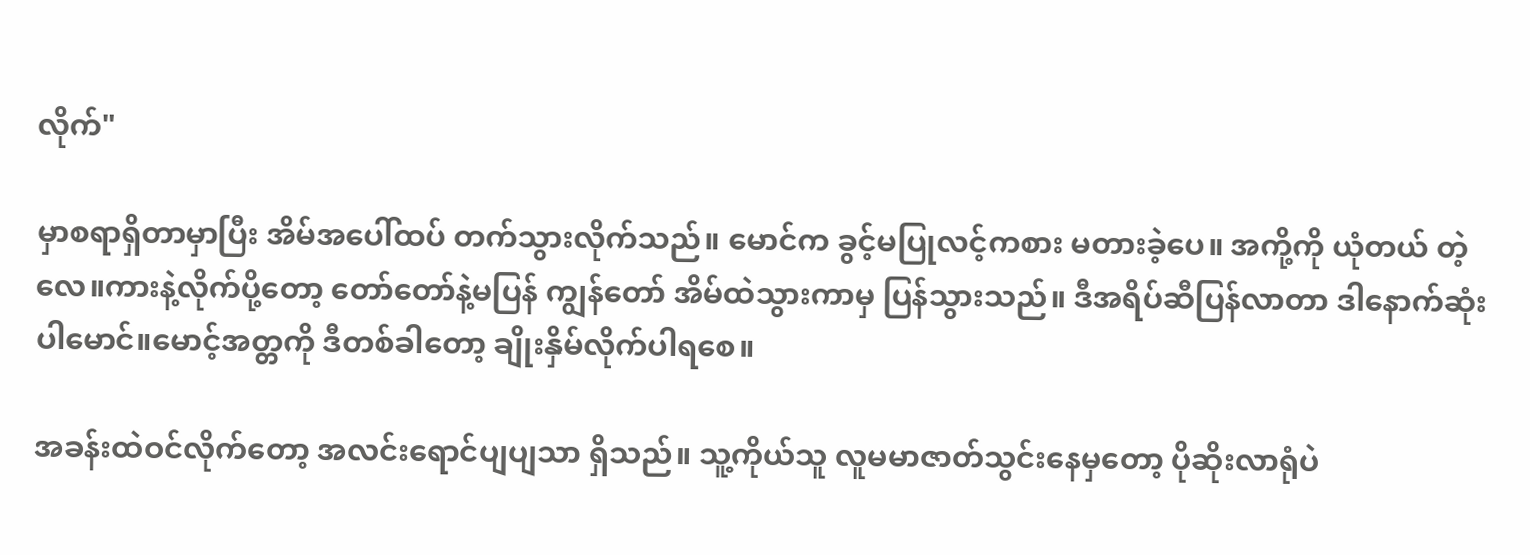လိုက်"

မှာစရာရှိတာမှာပြီး အိမ်အပေါ်ထပ် တက်သွားလိုက်သည်။ မောင်က ခွင့်မပြုလင့်ကစား မတားခဲ့ပေ။ အကို့ကို ယုံတယ် တဲ့လေ။ကားနဲ့လိုက်ပို့တော့ တော်တော်နဲ့မပြန် ကျွန်တော် အိမ်ထဲသွားကာမှ ပြန်သွားသည်။ ဒီအရိပ်ဆီပြန်လာတာ ဒါနောက်ဆုံးပါမောင်။မောင့်အတ္တကို ဒီတစ်ခါတော့ ချိုးနှိမ်လိုက်ပါရစေ။

အခန်းထဲဝင်လိုက်တော့ အလင်းရောင်ပျပျသာ ရှိသည်။ သူ့ကိုယ်သူ လူမမာဇာတ်သွင်းနေမှတော့ ပိုဆိုးလာရုံပဲ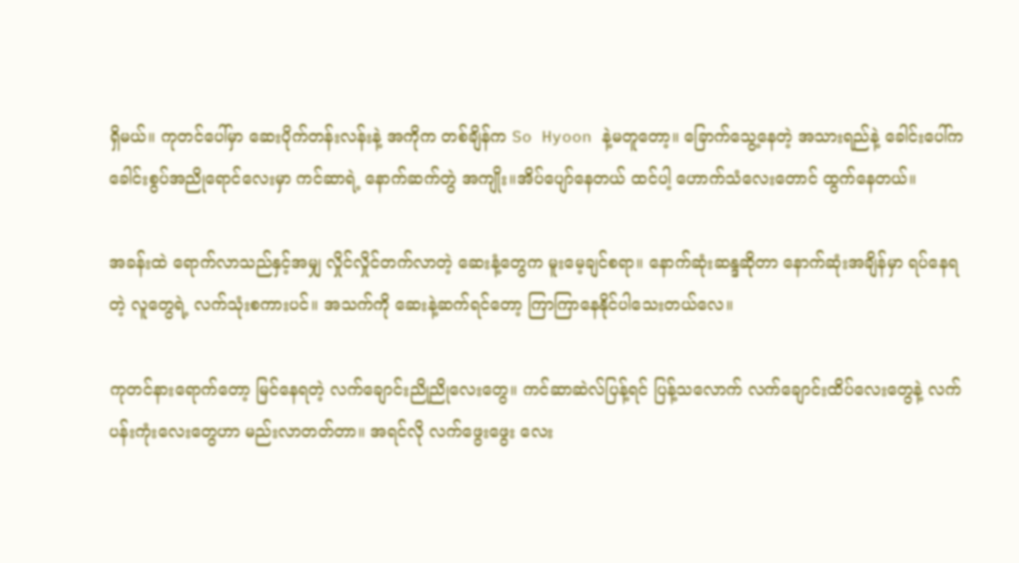ရှိမယ်။ ကုတင်ပေါ်မှာ ဆေးပိုက်တန်းလန်းနဲ့ အကိုက တစ်ချိန်က So Hyoon နဲ့မတူတော့။ ခြောက်သွေ့နေတဲ့ အသားရည်နဲ့ ခေါင်းပေါ်က ခေါင်းစွပ်အညိုရောင်လေးမှာ ကင်ဆာရဲ့ နောက်ဆက်တွဲ အကျိုး။အိပ်ပျော်နေတယ် ထင်ပါ့ ဟောက်သံလေးတောင် ထွက်နေတယ်။

အခန်းထဲ ရောက်လာသည်နှင့်အမျှ လှိုင်လှိုင်တက်လာတဲ့ ဆေးနံ့တွေက မူးမေ့ချင်စရာ။ နောက်ဆုံးဆန္ဒဆိုတာ နောက်ဆုံးအချိန်မှာ ရပ်နေရတဲ့ လူတွေရဲ့ လက်သုံးစကားပင်။ အသက်ကို ဆေးနဲ့ဆက်ရင်တော့ ကြာကြာနေနိုင်ပါသေးတယ်လေ။

ကုတင်နားရောက်တော့ မြင်နေရတဲ့ လက်ချောင်းညိုညိုလေးတွေ။ ကင်ဆာဆဲလ်ပြန့်ရင် ပြန့်သလောက် လက်ချောင်းထိပ်လေးတွေနဲ့ လက်ပန်းကုံးလေးတွေဟာ မည်းလာတတ်တာ။ အရင်လို လက်ဖွေးဖွေး လေး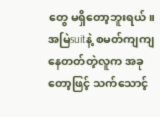တွေ မရှိတော့ဘူးရယ်။ အမြဲsuitနဲ့ စမတ်ကျကျနေတတ်တဲ့လူက အခုတော့ဖြင့် သက်သောင့်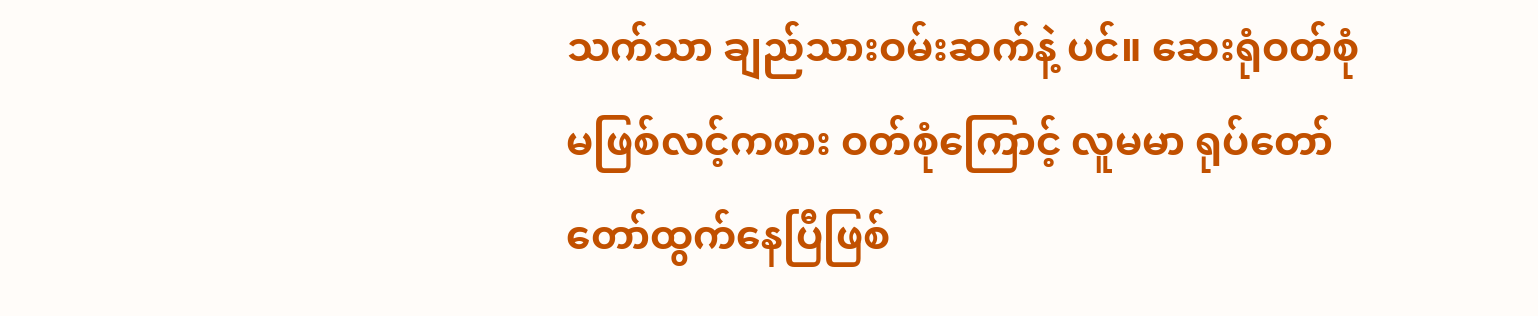သက်သာ ချည်သားဝမ်းဆက်နဲ့ ပင်။ ဆေးရုံဝတ်စုံမဖြစ်လင့်ကစား ဝတ်စုံကြောင့် လူမမာ ရုပ်တော်တော်ထွက်နေပြီဖြစ်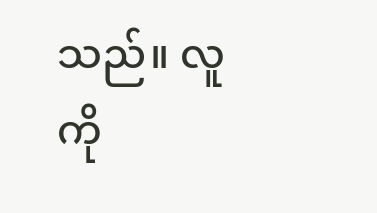သည်။ လူကို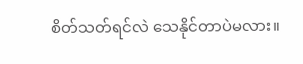စိတ်သတ်ရင်လဲ သေနိုင်တာပဲမလား။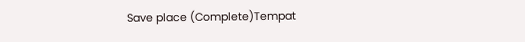Save place (Complete)Tempat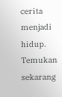cerita menjadi hidup. Temukan sekarang